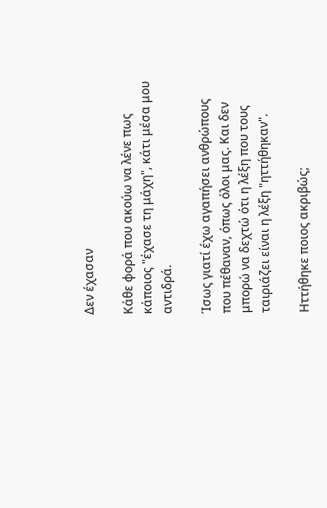Δεν έχασαν

Κάθε φορά που ακούω να λένε πως κάποιος "έχασε τη μάχη", κάτι μέσα μου αντιδρά.

Ίσως γιατί έχω αγαπήσει ανθρώπους που πέθαναν, όπως όλοι μας. Και δεν μπορώ να δεχτώ ότι η λέξη που τους ταιριάζει είναι η λέξη "ηττήθηκαν".

Ηττήθηκε ποιος ακριβώς;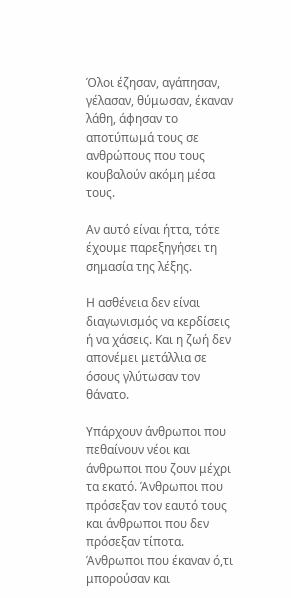Όλοι έζησαν, αγάπησαν, γέλασαν, θύμωσαν, έκαναν λάθη, άφησαν το αποτύπωμά τους σε ανθρώπους που τους κουβαλούν ακόμη μέσα τους.

Αν αυτό είναι ήττα, τότε έχουμε παρεξηγήσει τη σημασία της λέξης.

Η ασθένεια δεν είναι διαγωνισμός να κερδίσεις ή να χάσεις. Και η ζωή δεν απονέμει μετάλλια σε όσους γλύτωσαν τον θάνατο.

Υπάρχουν άνθρωποι που πεθαίνουν νέοι και άνθρωποι που ζουν μέχρι τα εκατό. Άνθρωποι που πρόσεξαν τον εαυτό τους και άνθρωποι που δεν πρόσεξαν τίποτα. Άνθρωποι που έκαναν ό,τι μπορούσαν και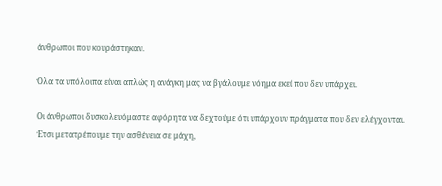άνθρωποι που κουράστηκαν.

Όλα τα υπόλοιπα είναι απλώς η ανάγκη μας να βγάλουμε νόημα εκεί που δεν υπάρχει.

Οι άνθρωποι δυσκολευόμαστε αφόρητα να δεχτούμε ότι υπάρχουν πράγματα που δεν ελέγχονται. Έτσι μετατρέπουμε την ασθένεια σε μάχη,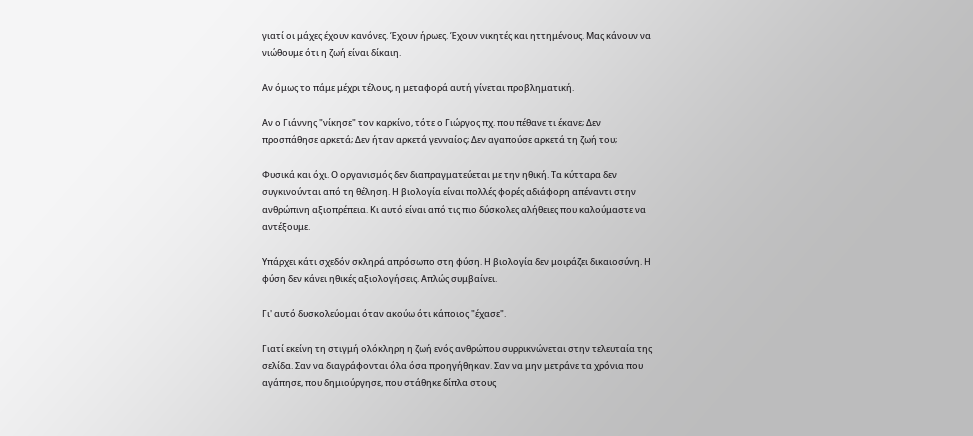γιατί οι μάχες έχουν κανόνες. Έχουν ήρωες. Έχουν νικητές και ηττημένους. Μας κάνουν να νιώθουμε ότι η ζωή είναι δίκαιη.

Αν όμως το πάμε μέχρι τέλους, η μεταφορά αυτή γίνεται προβληματική.

Αν ο Γιάννης "νίκησε" τον καρκίνο, τότε ο Γιώργος πχ. που πέθανε τι έκανε; Δεν προσπάθησε αρκετά; Δεν ήταν αρκετά γενναίος; Δεν αγαπούσε αρκετά τη ζωή του;

Φυσικά και όχι. Ο οργανισμός δεν διαπραγματεύεται με την ηθική. Τα κύτταρα δεν συγκινούνται από τη θέληση. Η βιολογία είναι πολλές φορές αδιάφορη απέναντι στην ανθρώπινη αξιοπρέπεια. Κι αυτό είναι από τις πιο δύσκολες αλήθειες που καλούμαστε να αντέξουμε.

Υπάρχει κάτι σχεδόν σκληρά απρόσωπο στη φύση. Η βιολογία δεν μοιράζει δικαιοσύνη. Η φύση δεν κάνει ηθικές αξιολογήσεις. Απλώς συμβαίνει.

Γι' αυτό δυσκολεύομαι όταν ακούω ότι κάποιος "έχασε".

Γιατί εκείνη τη στιγμή ολόκληρη η ζωή ενός ανθρώπου συρρικνώνεται στην τελευταία της σελίδα. Σαν να διαγράφονται όλα όσα προηγήθηκαν. Σαν να μην μετράνε τα χρόνια που αγάπησε, που δημιούργησε, που στάθηκε δίπλα στους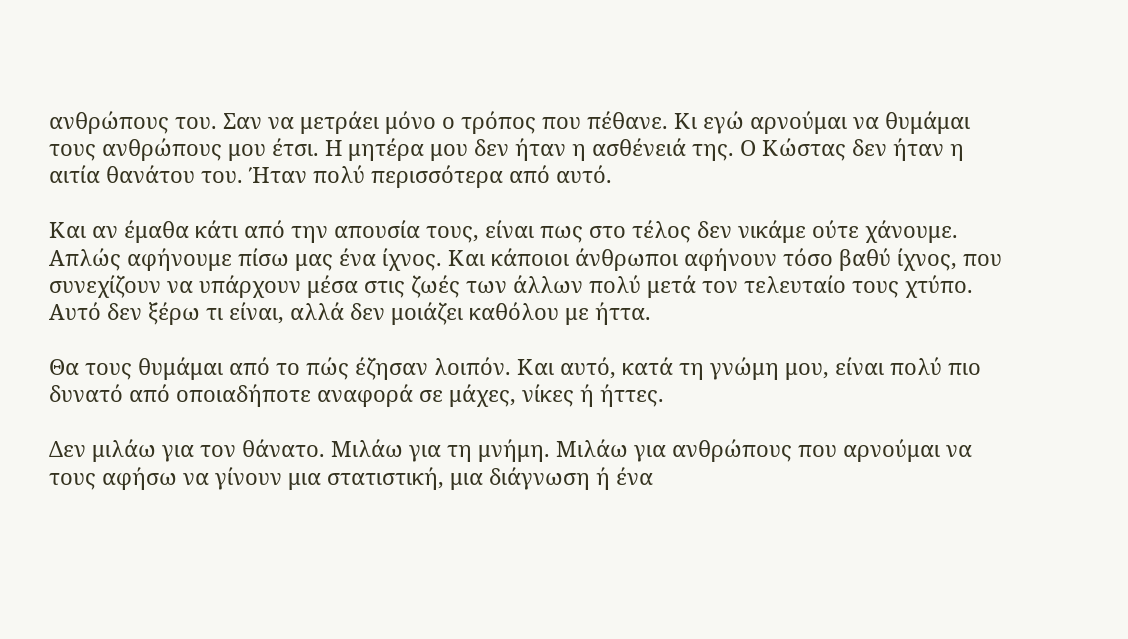ανθρώπους του. Σαν να μετράει μόνο ο τρόπος που πέθανε. Κι εγώ αρνούμαι να θυμάμαι τους ανθρώπους μου έτσι. Η μητέρα μου δεν ήταν η ασθένειά της. Ο Κώστας δεν ήταν η αιτία θανάτου του. Ήταν πολύ περισσότερα από αυτό.

Και αν έμαθα κάτι από την απουσία τους, είναι πως στο τέλος δεν νικάμε ούτε χάνουμε. Απλώς αφήνουμε πίσω μας ένα ίχνος. Και κάποιοι άνθρωποι αφήνουν τόσο βαθύ ίχνος, που συνεχίζουν να υπάρχουν μέσα στις ζωές των άλλων πολύ μετά τον τελευταίο τους χτύπο. Αυτό δεν ξέρω τι είναι, αλλά δεν μοιάζει καθόλου με ήττα.

Θα τους θυμάμαι από το πώς έζησαν λοιπόν. Και αυτό, κατά τη γνώμη μου, είναι πολύ πιο δυνατό από οποιαδήποτε αναφορά σε μάχες, νίκες ή ήττες.

Δεν μιλάω για τον θάνατο. Μιλάω για τη μνήμη. Μιλάω για ανθρώπους που αρνούμαι να τους αφήσω να γίνουν μια στατιστική, μια διάγνωση ή ένα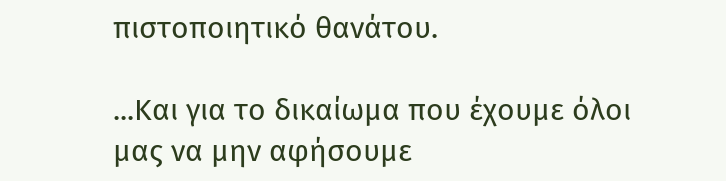πιστοποιητικό θανάτου.

...Και για το δικαίωμα που έχουμε όλοι μας να μην αφήσουμε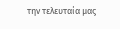την τελευταία μας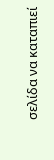σελίδα να καταπιεί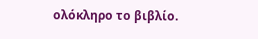ολόκληρο το βιβλίο.